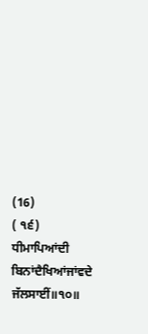(16)
( ੧੬) ਧੀਮਾਪਿਆਂਦੀ ਬਿਨਾਂਦੈਖਿਆਂਜਾਂਵਦੇ ਜੱਲਸਾਈਂ॥੧੦॥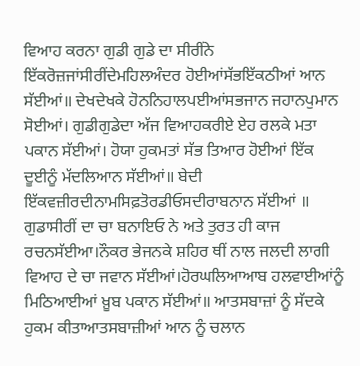ਵਿਆਹ ਕਰਨਾ ਗੁਡੀ ਗੁਡੇ ਦਾ ਸੀਰੀਂਨੇ ਇੱਕਰੋਜ਼ਜਾਂਸੀਰੀਂਦੇਮਹਿਲਅੰਦਰ ਹੋਈਆਂਸੱਭਇੱਕਠੀਆਂ ਆਨ ਸੱਈਆਂ॥ ਦੇਖਦੇਖਕੇ ਹੋਨਨਿਹਾਲਪਈਆਂਸਭਜਾਨ ਜਹਾਨਪੁਮਾਨ ਸੋਈਆਂ। ਗੁਡੀਗੁਡੇਦਾ ਅੱਜ ਵਿਆਹਕਰੀਏ ਏਹ ਰਲਕੇ ਮਤਾ ਪਕਾਨ ਸੱਈਆਂ। ਹੋਯਾ ਹੁਕਮਤਾਂ ਸੱਭ ਤਿਆਰ ਹੋਈਆਂ ਇੱਕ ਦੂਈਨੂੰ ਮੱਦਲਿਆਨ ਸੱਈਆਂ॥ ਬੇਦੀ ਇੱਕਵਜ਼ੀਰਦੀਨਾਮਸਿਫ਼ਤੋਰਡੀਓਸਦੀਰਾਬਨਾਨ ਸੱਈਆਂ ॥ ਗੁਡਾਸੀਰੀਂ ਦਾ ਚਾ ਬਨਾਇਓ ਨੇ ਅਤੇ ਤੁਰਤ ਹੀ ਕਾਜ ਰਚਨਸੱਈਆ।ਨੌਕਰ ਭੇਜਨਕੇ ਸ਼ਹਿਰ ਥੀਂ ਨਾਲ ਜਲਦੀ ਲਾਗੀ ਵਿਆਹ ਦੇ ਚਾ ਜਵਾਨ ਸੱਈਆਂ।ਹੋਰਘਲਿਆਆਬ ਹਲਵਾਈਆਂਨੂੰ ਮਿਠਿਆਈਆਂ ਖ਼ੂਬ ਪਕਾਨ ਸੱਈਆਂ॥ ਆਤਸਬਾਜ਼ਾਂ ਨੂੰ ਸੱਦਕੇ ਹੁਕਮ ਕੀਤਾਆਤਸਬਾਜ਼ੀਆਂ ਆਨ ਨੂੰ ਚਲਾਨ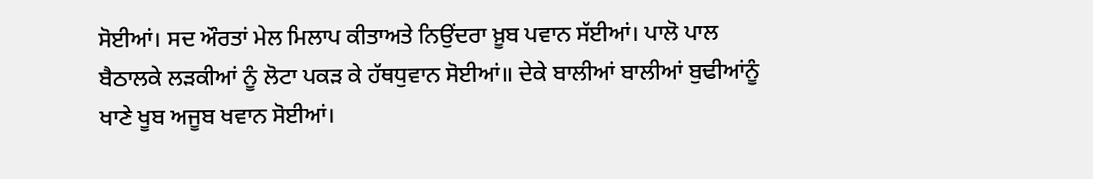ਸੋਈਆਂ। ਸਦ ਔਰਤਾਂ ਮੇਲ ਮਿਲਾਪ ਕੀਤਾਅਤੇ ਨਿਉਂਦਰਾ ਖ਼ੂਬ ਪਵਾਨ ਸੱਈਆਂ। ਪਾਲੋ ਪਾਲ ਬੈਠਾਲਕੇ ਲੜਕੀਆਂ ਨੂੰ ਲੋਟਾ ਪਕੜ ਕੇ ਹੱਥਧੁਵਾਨ ਸੋਈਆਂ॥ ਦੇਕੇ ਬਾਲੀਆਂ ਬਾਲੀਆਂ ਬੁਢੀਆਂਨੂੰ ਖਾਣੇ ਖੂਬ ਅਜੂਬ ਖਵਾਨ ਸੋਈਆਂ।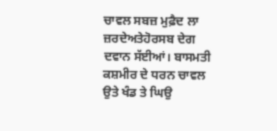ਚਾਵਲ ਸਬਜ਼ ਮੁਫ਼ੈਦ ਲਾ ਜ਼ਰਦੇਅਤੇਹੋਰਸਬ ਦੇਗ ਦਵਾਨ ਸੱਈਆਂ। ਬਾਸਮਤੀ ਕਸ਼ਮੀਰ ਦੇ ਧਰਨ ਚਾਵਲ ਉਤੇ ਖੰਡ ਤੇ ਘਿਉ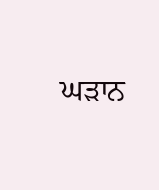ਘੜਾਨ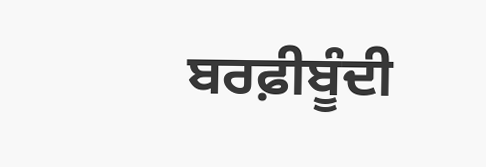ਬਰਫ਼ੀਬੂੰਦੀ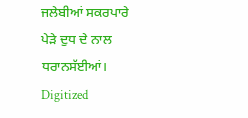ਜਲੇਬੀਆਂ ਸਕਰਪਾਰੇ ਪੇੜੇ ਦੁਧ ਦੇ ਨਾਲ ਧਰਾਨਸੱਈਆਂ। Digitized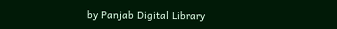by Panjab Digital Library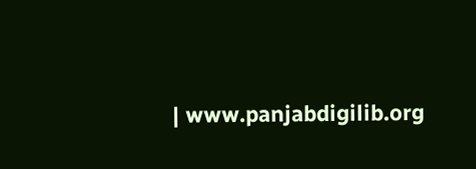| www.panjabdigilib.org